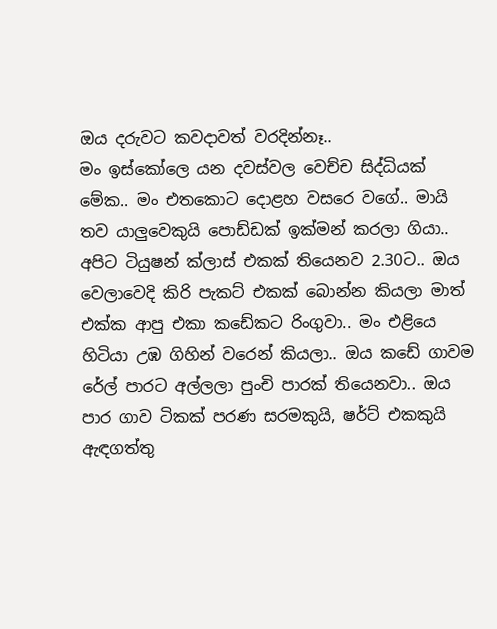ඔය දරුවට කවදාවත් වරදින්නෑ..
මං ඉස්කෝලෙ යන දවස්වල වෙච්ච සිද්ධියක් මේක.. මං එතකොට දොළහ වසරෙ වගේ.. මායි තව යාලුවෙකුයි පොඩ්ඩක් ඉක්මන් කරලා ගියා.. අපිට ටියුෂන් ක්ලාස් එකක් තියෙනව 2.30ට.. ඔය වෙලාවෙදි කිරි පැකට් එකක් බොන්න කියලා මාත් එක්ක ආපු එකා කඩේකට රිංගුවා.. මං එළියෙ හිටියා උඹ ගිහින් වරෙන් කියලා.. ඔය කඩේ ගාවම රේල් පාරට අල්ලලා පුංචි පාරක් තියෙනවා.. ඔය පාර ගාව ටිකක් පරණ සරමකුයි, ෂර්ට් එකකුයි ඇඳගත්තු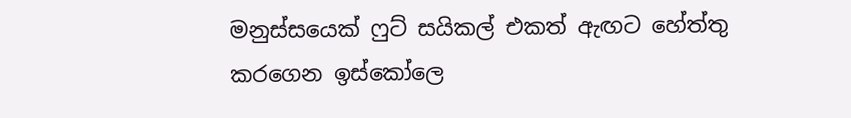මනුස්සයෙක් ෆුට් සයිකල් එකත් ඇඟට හේත්තු කරගෙන ඉස්කෝලෙ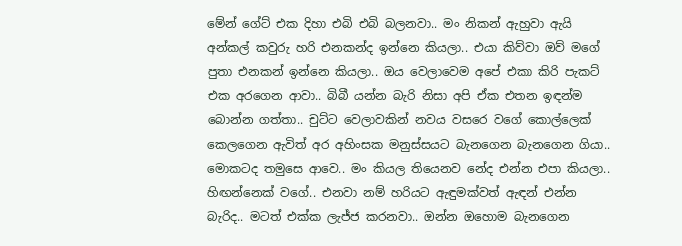මේන් ගේට් එක දිහා එබි එබි බලනවා.. මං නිකන් ඇහුවා ඇයි අන්කල් කවුරු හරි එනකන්ද ඉන්නෙ කියලා.. එයා කිව්වා ඔව් මගේ පුතා එනකන් ඉන්නෙ කියලා.. ඔය වෙලාවෙම අපේ එකා කිරි පැකට් එක අරගෙන ආවා.. බිබී යන්න බැරි නිසා අපි ඒක එතන ඉඳන්ම බොන්න ගත්තා.. චුට්ට වෙලාවකින් නවය වසරෙ වගේ කොල්ලෙක් කෙලගෙන ඇවිත් අර අහිංසක මනුස්සයට බැනගෙන බැනගෙන ගියා..
මොකටද තමුසෙ ආවෙ.. මං කියල තියෙනව නේද එන්න එපා කියලා.. හිඟන්නෙක් වගේ.. එනවා නම් හරියට ඇඳුමක්වත් ඇඳන් එන්න බැරිද.. මටත් එක්ක ලැජ්ජ කරනවා.. ඔන්න ඔහොම බැනගෙන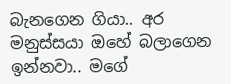බැනගෙන ගියා.. අර මනුස්සයා ඔහේ බලාගෙන ඉන්නවා.. මගේ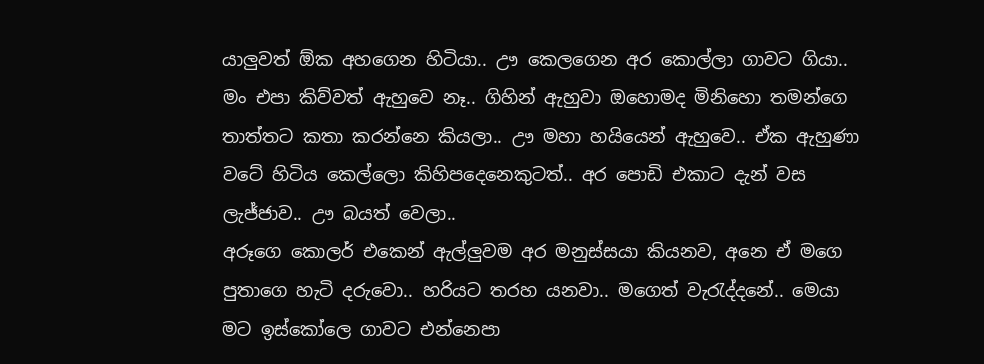යාලුවත් ඕක අහගෙන හිටියා.. ඌ කෙලගෙන අර කොල්ලා ගාවට ගියා.. මං එපා කිව්වත් ඇහුවෙ නෑ.. ගිහින් ඇහුවා ඔහොමද මිනිහො තමන්ගෙ තාත්තට කතා කරන්නෙ කියලා.. ඌ මහා හයියෙන් ඇහුවෙ.. ඒක ඇහුණා වටේ හිටිය කෙල්ලො කිහිපදෙනෙකුටත්.. අර පොඩි එකාට දැන් වස ලැජ්ජාව.. ඌ බයත් වෙලා..
අරූගෙ කොලර් එකෙන් ඇල්ලුවම අර මනුස්සයා කියනව, අනෙ ඒ මගෙ පුතාගෙ හැටි දරුවො.. හරියට තරහ යනවා.. මගෙත් වැරැද්දනේ.. මෙයා මට ඉස්කෝලෙ ගාවට එන්නෙපා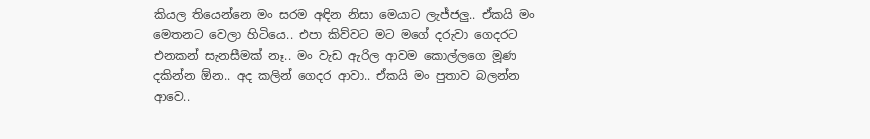කියල තියෙන්නෙ මං සරම අඳින නිසා මෙයාට ලැජ්ජලු.. ඒකයි මං මෙතනට වෙලා හිටියෙ.. එපා කිව්වට මට මගේ දරුවා ගෙදරට එනකන් සැනසීමක් නෑ.. මං වැඩ ඇරිල ආවම කොල්ලගෙ මූණ දකින්න ඕන.. අද කලින් ගෙදර ආවා.. ඒකයි මං පුතාව බලන්න ආවෙ..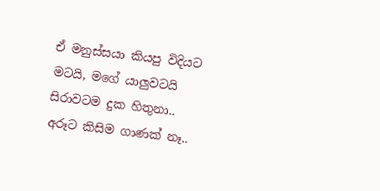ඒ මනුස්සයා කියපු විදියට මටයි, මගේ යාලුවටයි සිරාවටම දුක හිතුනා.. අරූට කිසිම ගාණක් නෑ..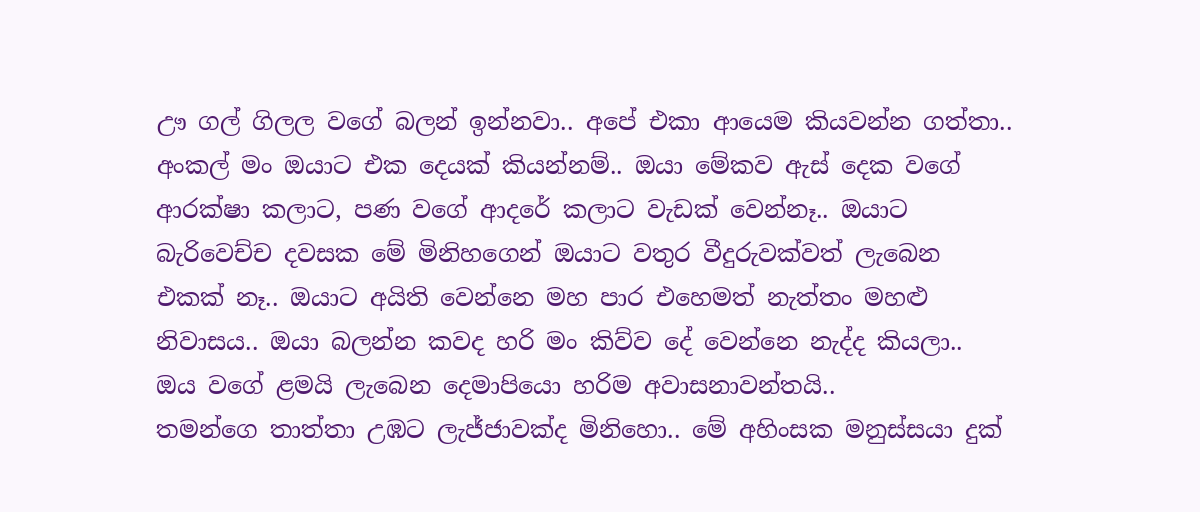ඌ ගල් ගිලල වගේ බලන් ඉන්නවා.. අපේ එකා ආයෙම කියවන්න ගත්තා.. අංකල් මං ඔයාට එක දෙයක් කියන්නම්.. ඔයා මේකව ඇස් දෙක වගේ ආරක්ෂා කලාට, පණ වගේ ආදරේ කලාට වැඩක් වෙන්නෑ.. ඔයාට බැරිවෙච්ච දවසක මේ මිනිහගෙන් ඔයාට වතුර වීදුරුවක්වත් ලැබෙන එකක් නෑ.. ඔයාට අයිති වෙන්නෙ මහ පාර එහෙමත් නැත්තං මහළු නිවාසය.. ඔයා බලන්න කවද හරි මං කිව්ව දේ වෙන්නෙ නැද්ද කියලා.. ඔය වගේ ළමයි ලැබෙන දෙමාපියො හරිම අවාසනාවන්තයි..
තමන්ගෙ තාත්තා උඹට ලැජ්ජාවක්ද මිනිහො.. මේ අහිංසක මනුස්සයා දුක්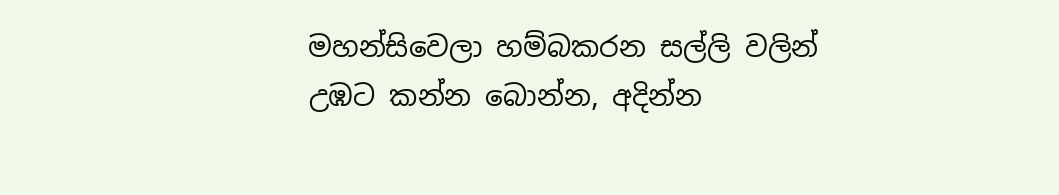මහන්සිවෙලා හම්බකරන සල්ලි වලින් උඹට කන්න බොන්න, අදින්න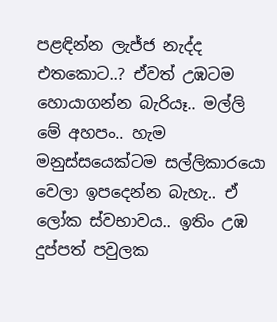පළඳින්න ලැජ්ජ නැද්ද එතකොට..? ඒවත් උඹටම හොයාගන්න බැරියෑ.. මල්ලි මේ අහපං.. හැම මනුස්සයෙක්ටම සල්ලිකාරයො වෙලා ඉපදෙන්න බැහැ.. ඒ ලෝක ස්වභාවය.. ඉතිං උඹ දුප්පත් පවුලක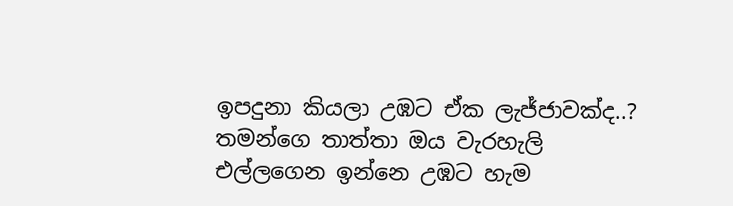ඉපදුනා කියලා උඹට ඒක ලැජ්ජාවක්ද..? තමන්ගෙ තාත්තා ඔය වැරහැලි එල්ලගෙන ඉන්නෙ උඹට හැම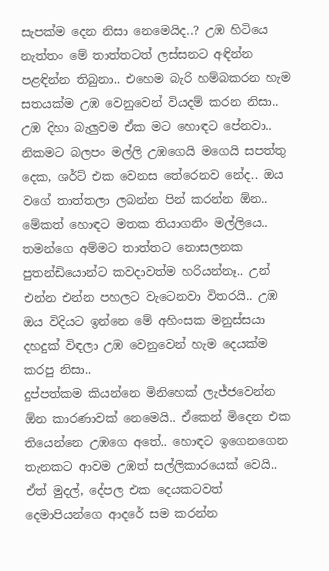සැපක්ම දෙන නිසා නෙමෙයිද..? උඹ හිටියෙ නැත්තං මේ තාත්තටත් ලස්සනට අඳින්න පළඳින්න තිබුනා.. එහෙම බැරි හම්බකරන හැම සතයක්ම උඹ වෙනුවෙන් වියදම් කරන නිසා.. උඹ දිහා බැලුවම ඒක මට හොඳට පේනවා.. නිකමට බලපං මල්ලි උඹගෙයි මගෙයි සපත්තු දෙක, ශර්ට් එක වෙනස තේරෙනව නේද.. ඔය වගේ තාත්තලා ලබන්න පින් කරන්න ඕන..
මේකත් හොඳට මතක තියාගනිං මල්ලියෙ.. තමන්ගෙ අම්මට තාත්තට නොසලනක පුතන්ඩියොන්ට කවදාවත්ම හරියන්නෑ.. උන් එන්න එන්න පහලට වැටෙනවා විතරයි.. උඹ ඔය විදියට ඉන්නෙ මේ අහිංසක මනුස්සයා දහදුක් විඳලා උඹ වෙනුවෙන් හැම දෙයක්ම කරපු නිසා..
දුප්පත්කම කියන්නෙ මිනිහෙක් ලැජ්ජවෙන්න ඕන කාරණාවක් නෙමෙයි.. ඒකෙන් මිදෙන එක තියෙන්නෙ උඹගෙ අතේ.. හොඳට ඉගෙනගෙන තැනකට ආවම උඹත් සල්ලිකාරයෙක් වෙයි.. ඒත් මුදල්, දේපල එක දෙයකටවත් දෙමාපියන්ගෙ ආදරේ සම කරන්න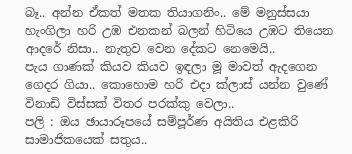බෑ.. අන්න ඒකත් මතක තියාගනිං.. මේ මනුස්සයා හැංගිලා හරි උඹ එනකන් බලන් හිටියෙ උඹට තියෙන ආදරේ නිසා.. නැතුව වෙන දේකට නෙමෙයි..
පැය ගාණක් කියව කියව ඉඳලා මූ මාවත් ඇදගෙන ගෙදර ගියා.. කොහොම හරි එදා ක්ලාස් යන්න වුණේ විනාඩි විස්සක් විතර පරක්කු වෙලා..
පලි : ඔය ඡායාරූපයේ සම්පූර්ණ අයිතිය එළකිරි සාමාජිකයෙක් සතුය..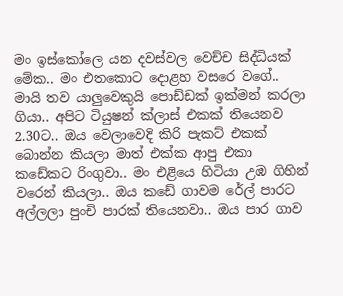මං ඉස්කෝලෙ යන දවස්වල වෙච්ච සිද්ධියක් මේක.. මං එතකොට දොළහ වසරෙ වගේ.. මායි තව යාලුවෙකුයි පොඩ්ඩක් ඉක්මන් කරලා ගියා.. අපිට ටියුෂන් ක්ලාස් එකක් තියෙනව 2.30ට.. ඔය වෙලාවෙදි කිරි පැකට් එකක් බොන්න කියලා මාත් එක්ක ආපු එකා කඩේකට රිංගුවා.. මං එළියෙ හිටියා උඹ ගිහින් වරෙන් කියලා.. ඔය කඩේ ගාවම රේල් පාරට අල්ලලා පුංචි පාරක් තියෙනවා.. ඔය පාර ගාව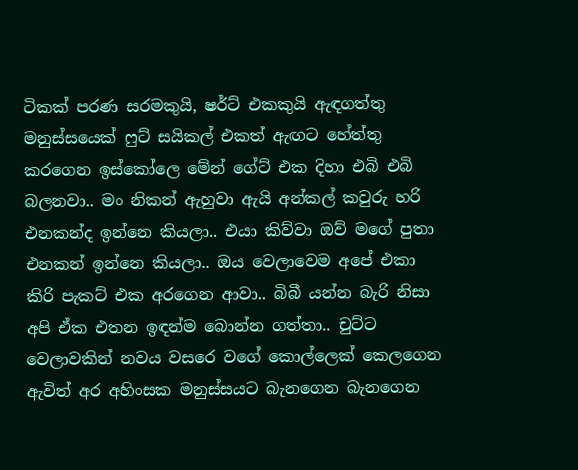ටිකක් පරණ සරමකුයි, ෂර්ට් එකකුයි ඇඳගත්තු මනුස්සයෙක් ෆුට් සයිකල් එකත් ඇඟට හේත්තු කරගෙන ඉස්කෝලෙ මේන් ගේට් එක දිහා එබි එබි බලනවා.. මං නිකන් ඇහුවා ඇයි අන්කල් කවුරු හරි එනකන්ද ඉන්නෙ කියලා.. එයා කිව්වා ඔව් මගේ පුතා එනකන් ඉන්නෙ කියලා.. ඔය වෙලාවෙම අපේ එකා කිරි පැකට් එක අරගෙන ආවා.. බිබී යන්න බැරි නිසා අපි ඒක එතන ඉඳන්ම බොන්න ගත්තා.. චුට්ට වෙලාවකින් නවය වසරෙ වගේ කොල්ලෙක් කෙලගෙන ඇවිත් අර අහිංසක මනුස්සයට බැනගෙන බැනගෙන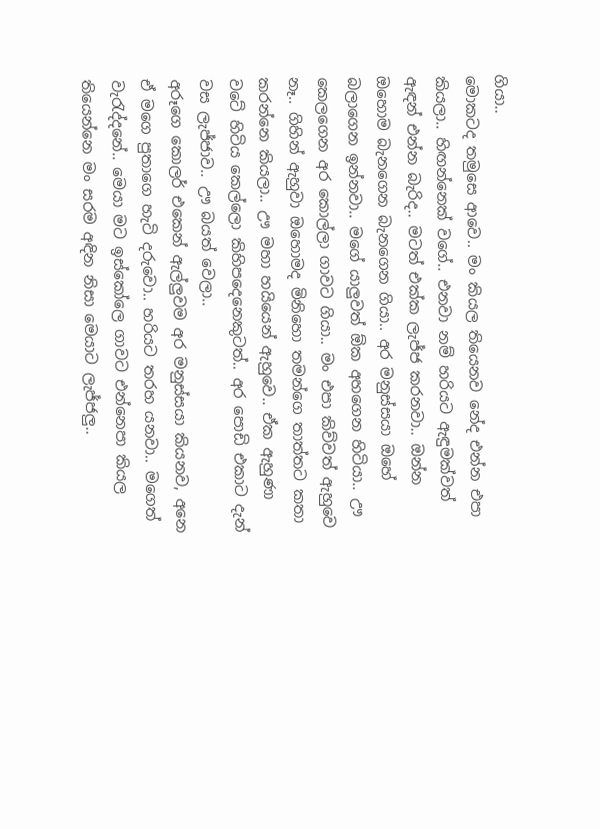ගියා..
මොකටද තමුසෙ ආවෙ.. මං කියල තියෙනව නේද එන්න එපා කියලා.. හිඟන්නෙක් වගේ.. එනවා නම් හරියට ඇඳුමක්වත් ඇඳන් එන්න බැරිද.. මටත් එක්ක ලැජ්ජ කරනවා.. ඔන්න ඔහොම බැනගෙන බැනගෙන ගියා.. අර මනුස්සයා ඔහේ බලාගෙන ඉන්නවා.. මගේ යාලුවත් ඕක අහගෙන හිටියා.. ඌ කෙලගෙන අර කොල්ලා ගාවට ගියා.. මං එපා කිව්වත් ඇහුවෙ නෑ.. ගිහින් ඇහුවා ඔහොමද මිනිහො තමන්ගෙ තාත්තට කතා කරන්නෙ කියලා.. ඌ මහා හයියෙන් ඇහුවෙ.. ඒක ඇහුණා වටේ හිටිය කෙල්ලො කිහිපදෙනෙකුටත්.. අර පොඩි එකාට දැන් වස ලැජ්ජාව.. ඌ බයත් වෙලා..
අරූගෙ කොලර් එකෙන් ඇල්ලුවම අර මනුස්සයා කියනව, අනෙ ඒ මගෙ පුතාගෙ හැටි දරුවො.. හරියට තරහ යනවා.. මගෙත් වැරැද්දනේ.. මෙයා මට ඉස්කෝලෙ ගාවට එන්නෙපා කියල තියෙන්නෙ මං සරම අඳින නිසා මෙයාට ලැජ්ජලු..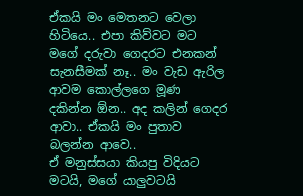ඒකයි මං මෙතනට වෙලා හිටියෙ.. එපා කිව්වට මට මගේ දරුවා ගෙදරට එනකන් සැනසීමක් නෑ.. මං වැඩ ඇරිල ආවම කොල්ලගෙ මූණ දකින්න ඕන.. අද කලින් ගෙදර ආවා.. ඒකයි මං පුතාව බලන්න ආවෙ..
ඒ මනුස්සයා කියපු විදියට මටයි, මගේ යාලුවටයි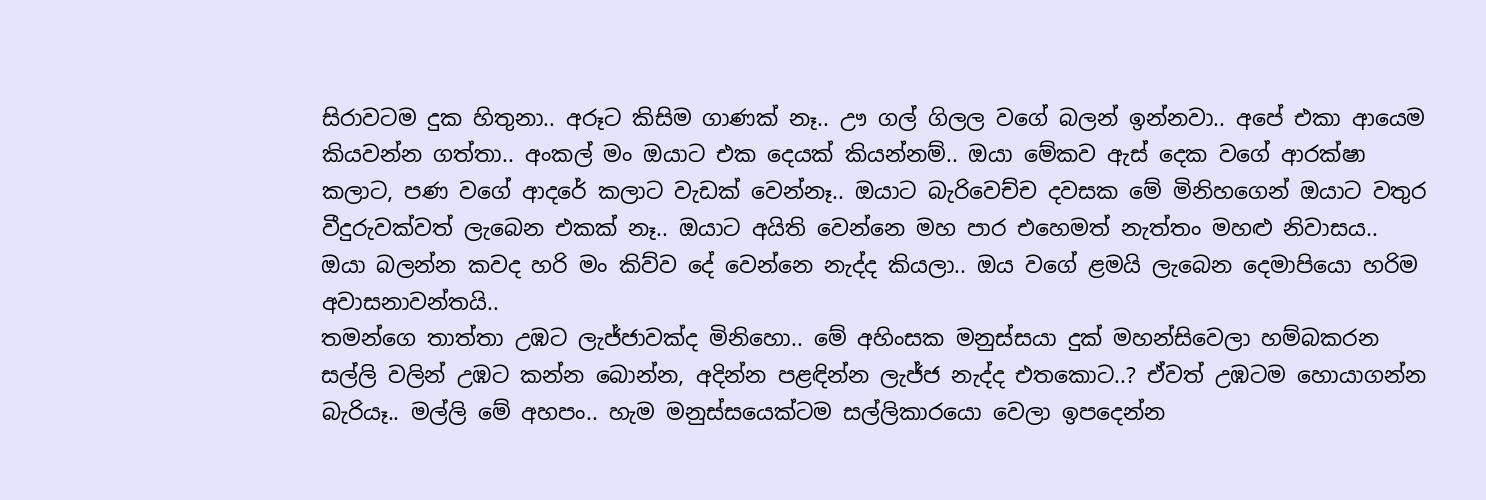සිරාවටම දුක හිතුනා.. අරූට කිසිම ගාණක් නෑ.. ඌ ගල් ගිලල වගේ බලන් ඉන්නවා.. අපේ එකා ආයෙම කියවන්න ගත්තා.. අංකල් මං ඔයාට එක දෙයක් කියන්නම්.. ඔයා මේකව ඇස් දෙක වගේ ආරක්ෂා කලාට, පණ වගේ ආදරේ කලාට වැඩක් වෙන්නෑ.. ඔයාට බැරිවෙච්ච දවසක මේ මිනිහගෙන් ඔයාට වතුර වීදුරුවක්වත් ලැබෙන එකක් නෑ.. ඔයාට අයිති වෙන්නෙ මහ පාර එහෙමත් නැත්තං මහළු නිවාසය.. ඔයා බලන්න කවද හරි මං කිව්ව දේ වෙන්නෙ නැද්ද කියලා.. ඔය වගේ ළමයි ලැබෙන දෙමාපියො හරිම අවාසනාවන්තයි..
තමන්ගෙ තාත්තා උඹට ලැජ්ජාවක්ද මිනිහො.. මේ අහිංසක මනුස්සයා දුක් මහන්සිවෙලා හම්බකරන සල්ලි වලින් උඹට කන්න බොන්න, අදින්න පළඳින්න ලැජ්ජ නැද්ද එතකොට..? ඒවත් උඹටම හොයාගන්න බැරියෑ.. මල්ලි මේ අහපං.. හැම මනුස්සයෙක්ටම සල්ලිකාරයො වෙලා ඉපදෙන්න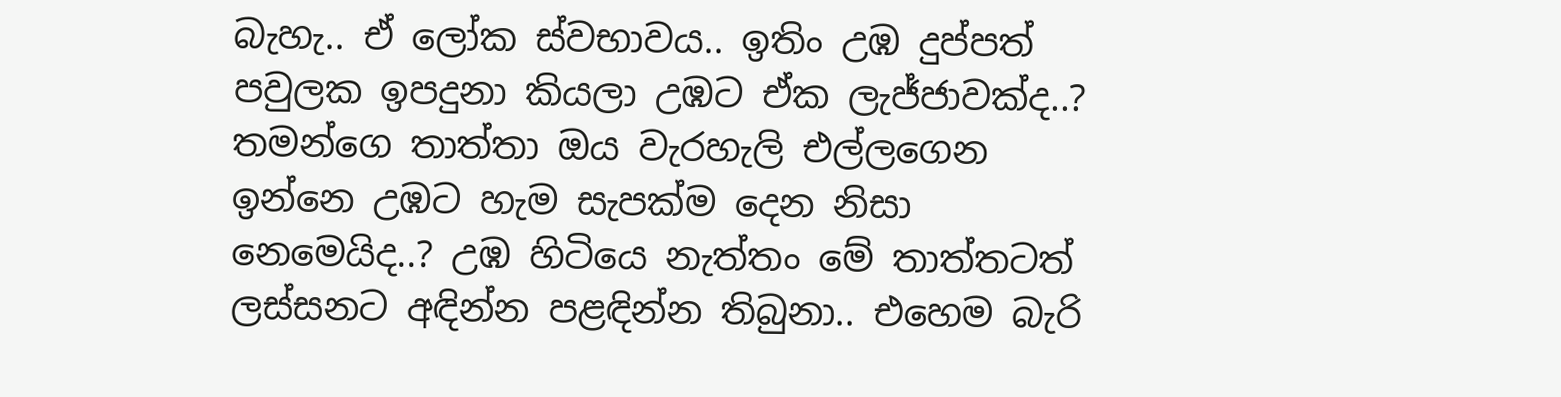බැහැ.. ඒ ලෝක ස්වභාවය.. ඉතිං උඹ දුප්පත් පවුලක ඉපදුනා කියලා උඹට ඒක ලැජ්ජාවක්ද..? තමන්ගෙ තාත්තා ඔය වැරහැලි එල්ලගෙන ඉන්නෙ උඹට හැම සැපක්ම දෙන නිසා නෙමෙයිද..? උඹ හිටියෙ නැත්තං මේ තාත්තටත් ලස්සනට අඳින්න පළඳින්න තිබුනා.. එහෙම බැරි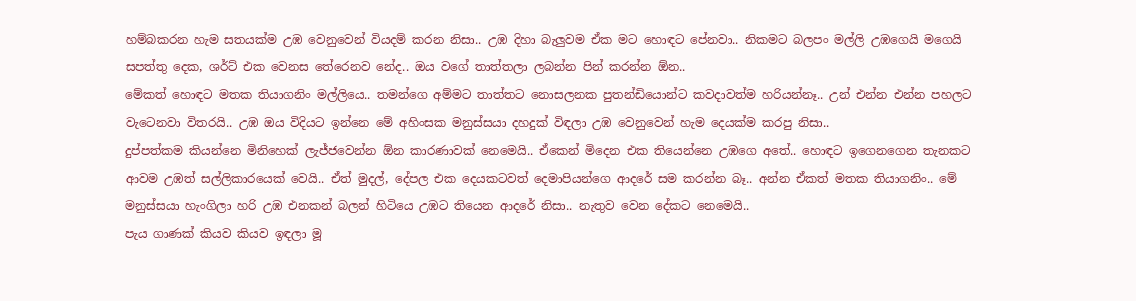හම්බකරන හැම සතයක්ම උඹ වෙනුවෙන් වියදම් කරන නිසා.. උඹ දිහා බැලුවම ඒක මට හොඳට පේනවා.. නිකමට බලපං මල්ලි උඹගෙයි මගෙයි සපත්තු දෙක, ශර්ට් එක වෙනස තේරෙනව නේද.. ඔය වගේ තාත්තලා ලබන්න පින් කරන්න ඕන..
මේකත් හොඳට මතක තියාගනිං මල්ලියෙ.. තමන්ගෙ අම්මට තාත්තට නොසලනක පුතන්ඩියොන්ට කවදාවත්ම හරියන්නෑ.. උන් එන්න එන්න පහලට වැටෙනවා විතරයි.. උඹ ඔය විදියට ඉන්නෙ මේ අහිංසක මනුස්සයා දහදුක් විඳලා උඹ වෙනුවෙන් හැම දෙයක්ම කරපු නිසා..
දුප්පත්කම කියන්නෙ මිනිහෙක් ලැජ්ජවෙන්න ඕන කාරණාවක් නෙමෙයි.. ඒකෙන් මිදෙන එක තියෙන්නෙ උඹගෙ අතේ.. හොඳට ඉගෙනගෙන තැනකට ආවම උඹත් සල්ලිකාරයෙක් වෙයි.. ඒත් මුදල්, දේපල එක දෙයකටවත් දෙමාපියන්ගෙ ආදරේ සම කරන්න බෑ.. අන්න ඒකත් මතක තියාගනිං.. මේ මනුස්සයා හැංගිලා හරි උඹ එනකන් බලන් හිටියෙ උඹට තියෙන ආදරේ නිසා.. නැතුව වෙන දේකට නෙමෙයි..
පැය ගාණක් කියව කියව ඉඳලා මූ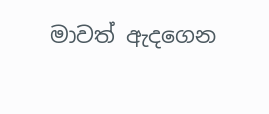මාවත් ඇදගෙන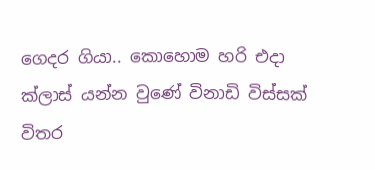ගෙදර ගියා.. කොහොම හරි එදා ක්ලාස් යන්න වුණේ විනාඩි විස්සක් විතර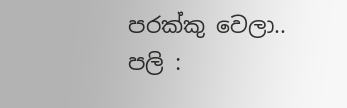පරක්කු වෙලා..
පලි :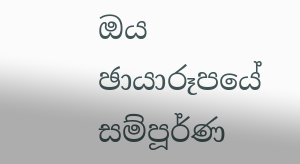ඔය ඡායාරූපයේ සම්පූර්ණ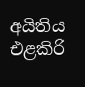අයිතිය එළකිරි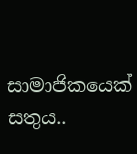සාමාජිකයෙක් සතුය..